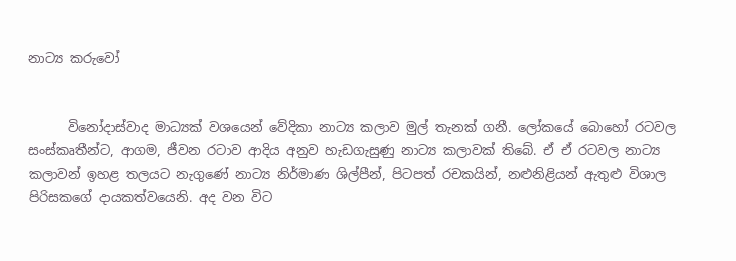නාට්‍ය කරුවෝ


      විනෝදාස්වාද මාධ්‍යක් වශයෙන් වේදිකා නාට්‍ය කලාව මුල් තැනක් ගනී. ලෝකයේ බොහෝ රටවල සංස්කෘතීන්ට, ආගම, ජීවන රටාව ආදිය අනුව හැඩගැසුණු නාට්‍ය කලාවක් තිබේ. ඒ ඒ රටවල නාට්‍ය කලාවන් ඉහළ තලයට නැගුණේ නාට්‍ය නිර්මාණ ශිල්පීන්, පිටපත් රචකයින්, නළුනිළියන් ඇතුළු විශාල පිරිසකගේ දායකත්වයෙනි. අද වන විට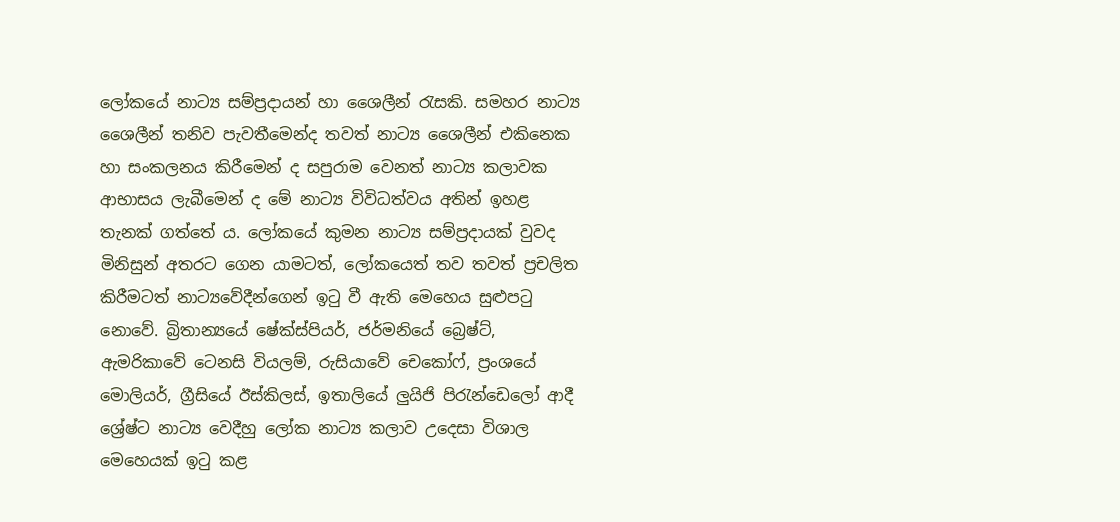ලෝකයේ නාට්‍ය සම්ප්‍රදායන් හා ශෛලීන් රැසකි. සමහර නාට්‍ය ශෛලීන් තනිව පැවතීමෙන්ද තවත් නාට්‍ය ශෛලීන් එකිනෙක හා සංකලනය කිරීමෙන් ද සපුරාම වෙනත් නාට්‍ය කලාවක ආභාසය ලැබීමෙන් ද මේ නාට්‍ය විවිධත්වය අතින් ඉහළ තැනක් ගත්තේ ය. ලෝකයේ කුමන නාට්‍ය සම්ප්‍රදායක් වුවද මිනිසුන් අතරට ගෙන යාමටත්, ලෝකයෙත් තව තවත් ප්‍රචලිත කිරීමටත් නාට්‍යවේදීන්ගෙන් ඉටු වී ඇති මෙහෙය සුළුපටු නොවේ. බ්‍රිතාන්‍යයේ ෂේක්ස්පියර්, ජර්මනියේ බ්‍රෙෂ්ට්, ඇමරිකාවේ ටෙනසි වියලම්, රුසියාවේ චෙකෝෆ්, ප්‍රංශයේ මොලියර්, ග්‍රීසියේ ඊස්කිලස්, ඉතාලියේ ලුයිජි පිරැන්ඩෙලෝ ආදී ශ්‍රේෂ්ට නාට්‍ය වෙදීහු ලෝක නාට්‍ය කලාව උදෙසා විශාල මෙහෙයක් ඉටු කළ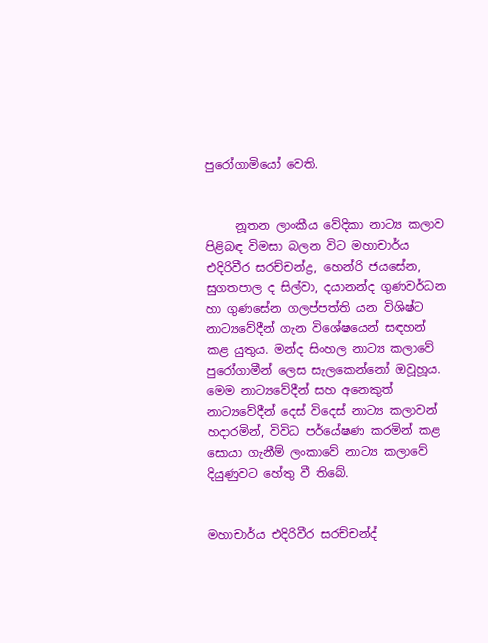පුරෝගාමියෝ වෙති.


     නූතන ලාංකීය වේදිකා නාට්‍ය කලාව පිළිබඳ විමසා බලන විට මහාචාර්ය එදිරිවීර සරච්චන්ද්‍ර, හෙන්රි ජයසේන, සුගතපාල ද සිල්වා, දයානන්ද ගුණවර්ධන හා ගුණසේන ගලප්පත්ති යන විශිෂ්ට නාට්‍යවේදීන් ගැන විශේෂයෙන් සඳහන් කළ යුතුය. මන්ද සිංහල නාට්‍ය කලාවේ පුරෝගාමීන් ලෙස සැලකෙන්නෝ ඔවූහූය. මෙම නාට්‍යවේදීන් සහ අනෙකුත් නාට්‍යවේදීන් දෙස් විදෙස් නාට්‍ය කලාවන් හදාරමින්, විවිධ පර්යේෂණ කරමින් කළ සොයා ගැනීම් ලංකාවේ නාට්‍ය කලාවේ දියුණුවට හේතු වී තිබේ.


මහාචාර්ය එදිරිවීර සරච්චන්ද්‍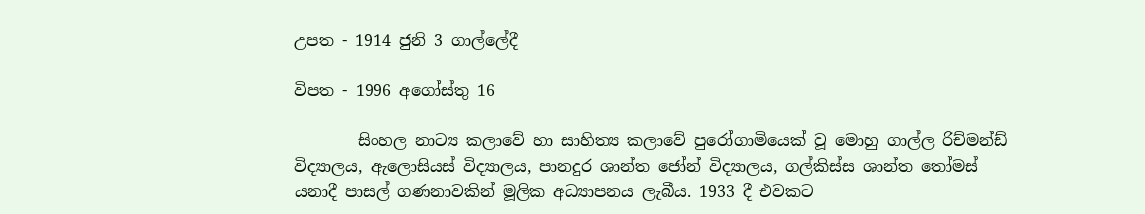උපත - 1914 ජුනි 3 ගාල්ලේදී

විපත - 1996 අගෝස්තු 16

        සිංහල නාට්‍ය කලාවේ හා සාහිත්‍ය කලාවේ පුරෝගාමියෙක් වූ මොහු ගාල්ල රිච්මන්ඩ් විද්‍යාලය, ඇලොසියස් විද්‍යාලය, පානදුර ශාන්ත ජෝන් විද්‍යාලය, ගල්කිස්ස ශාන්ත තෝමස් යනාදී පාසල් ගණනාවකින් මූලික අධ්‍යාපනය ලැබීය. 1933 දී එවකට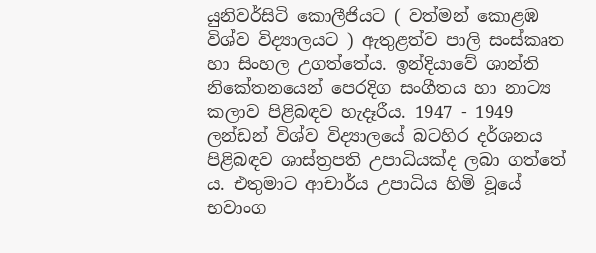යුනිවර්සිටි කොලීජියට ( වත්මන් කොළඹ විශ්ව විද්‍යාලයට ) ඇතුළත්ව පාලි සංස්කෘත හා සිංහල උගත්තේය. ඉන්දියාවේ ශාන්ති නිකේතන‍යෙන් පෙරදිග සංගීතය හා නාට්‍ය කලාව පිළිබඳව හැදෑරීය. 1947 - 1949 ලන්ඩන් විශ්ව විද්‍යාලයේ බටහිර දර්ශනය පිළිබඳව ශාස්ත්‍රපති උපාධියක්ද ලබා ගත්තේ ය. එතුමාට ආචාර්ය උපාධිය හිමි වූයේ භවාංග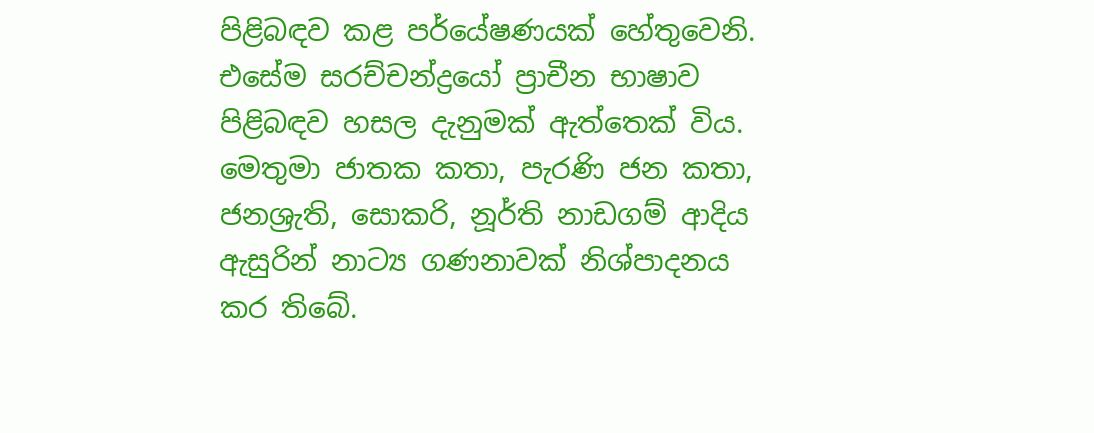පිළිබඳව කළ පර්යේෂණයක් හේතුවෙනි. එසේම සරච්චන්ද්‍රයෝ ප්‍රාචීන භාෂාව පිළිබඳව හසල දැනුමක් ඇත්තෙක් විය. මෙතුමා ජාතක කතා, පැරණි ජන කතා, ජනශ්‍රැති, සොකරි, නූර්ති නාඩගම් ආදිය ඇසුරින් නාට්‍ය ගණනාවක් නිශ්පාදනය කර තිබේ.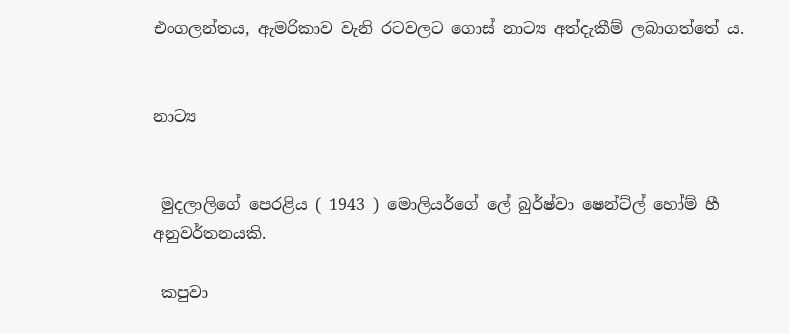එංගලන්තය, ඇමරිකාව වැනි රටවලට ගොස් නාට්‍ය අත්දැකීම් ලබාගත්තේ ය.


නාට්‍ය


 මුදලාලිගේ පෙරළිය ( 1943 ) මොලියර්ගේ ලේ බුර්ෂ්වා ෂෙන්ට්ල් හෝම් හී අනුවර්තනයකි.

 කපුවා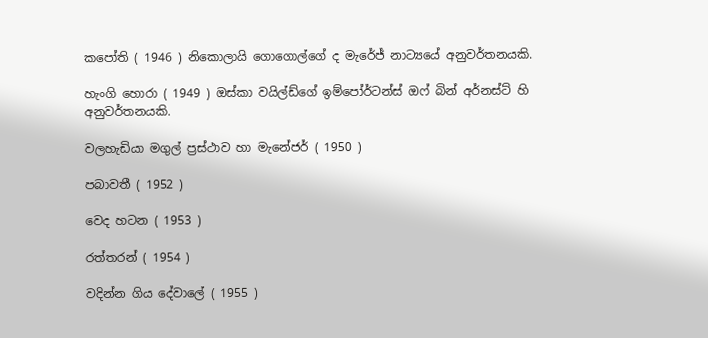කපෝති ( 1946 ) නිකොලායි ගොගොල්ගේ ද මැරේජ් නාට්‍යයේ අනුවර්තනයකි.

හැංගි හොරා ( 1949 ) ඔස්කා වයිල්ඩ්ගේ ඉම්පෝර්ටන්ස් ඔෆ් බින් අර්නස්ට් හි අනුවර්තනයකි.

වලහැඩියා මගුල් ප්‍රස්ථාව හා මැනේජර් ( 1950 )

පබාවතී ( 1952 )

වෙද හටන ( 1953 )

රත්තරන් ( 1954 )

වදින්න ගිය දේවාලේ ( 1955 )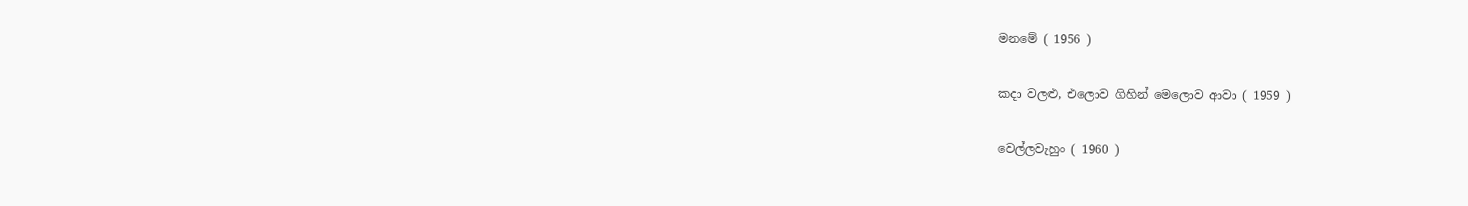මනමේ ( 1956 )

කදා වලළු, එලොව ගිහින් මෙලොව ආවා ( 1959 )

වෙල්ලවැහුං ( 1960 )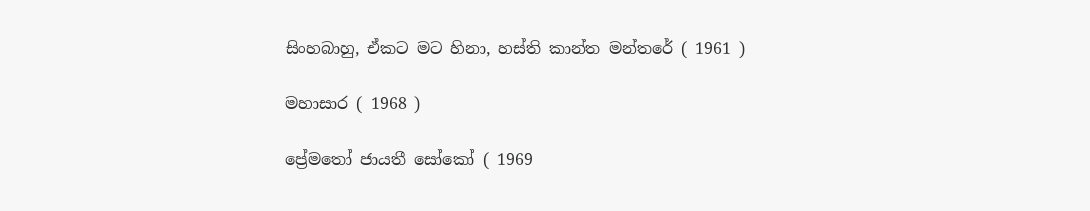සිංහබාහු, ඒකට මට හිනා, හස්ති කාන්ත මන්තරේ ( 1961 )

මහාසාර ( 1968 )

ප්‍රේමතෝ ජායතී සෝකෝ ( 1969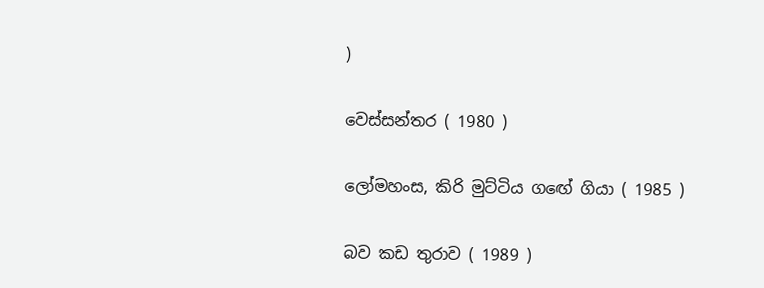)

වෙස්සන්තර ( 1980 )

ලෝමහංස, කිරි මුට්ටිය ගඟේ ගියා ( 1985 )

බව කඩ තුරාව ( 1989 )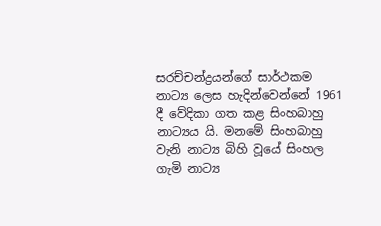සරච්චන්ද්‍රයන්ගේ සාර්ථකම නාට්‍ය ලෙස හැදින්වෙන්නේ 1961 දී වේදිකා ගත කළ සිංහබාහු නාට්‍යය යි. මනමේ සිංහබාහු වැනි නාට්‍ය බිහි වූයේ සිංහල ගැමි නාට්‍ය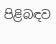පිළිබඳව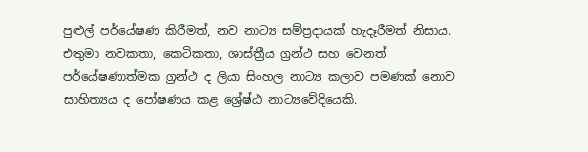පුළුල් පර්යේෂණ කිරීමත්, නව නාට්‍ය සම්ප්‍රදායක් හැදෑරීමත් නිසාය. එතුමා නවකතා, කෙටිකතා, ශාස්ත්‍රීය ග්‍රන්ථ සහ වෙනත් පර්යේෂණාත්මක ග්‍රන්ථ ද ලියා සිංහල නාට්‍ය කලාව පමණක් නොව සාහිත්‍යය ද පෝෂණය කළ ශ්‍රේෂ්ඨ නාට්‍යවේදියෙකි.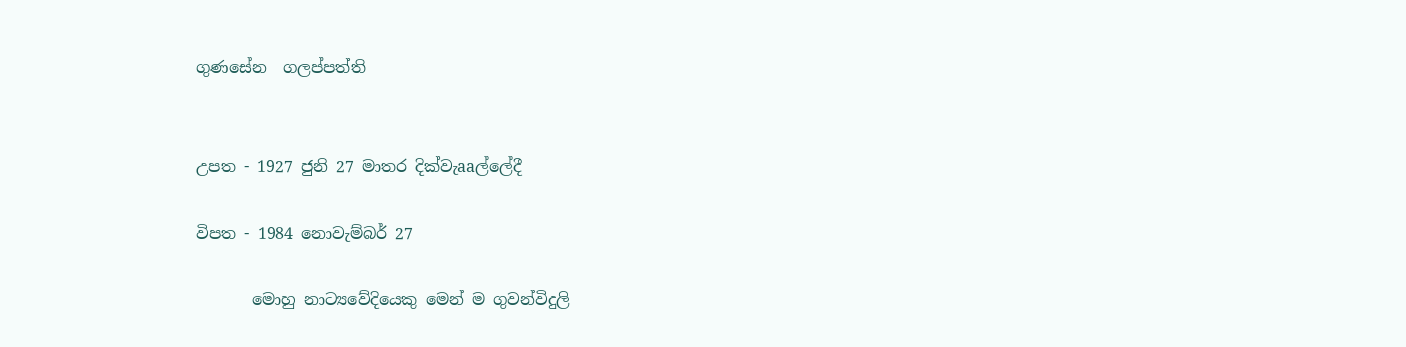ගුණසේන  ගලප්පත්ති


උපත - 1927 ජුනි 27 මාතර දික්වැaaල්ලේදී

විපත - 1984 නොවැම්බර් 27

       මොහු නාට්‍යවේදියෙකු මෙන් ම ගුවන්විදුලි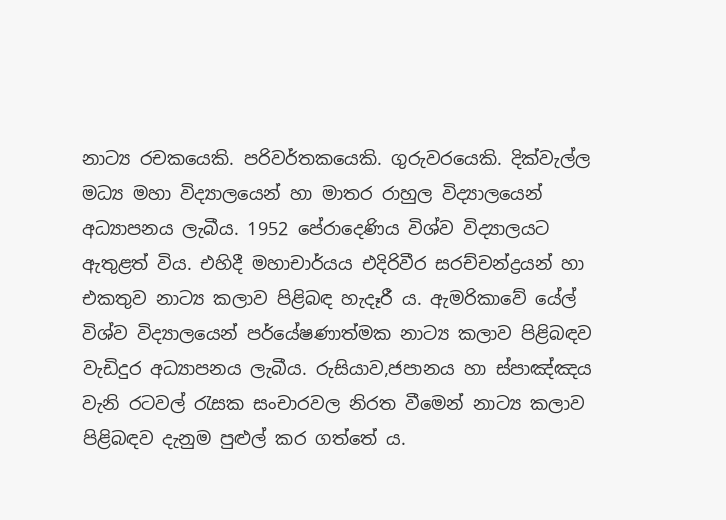නාට්‍ය රචකයෙකි. පරිවර්තකයෙකි. ගුරුවරයෙකි. දික්වැල්ල මධ්‍ය මහා විද්‍යාලයෙන් හා මාතර රාහුල විද්‍යාලයෙන් අධ්‍යාපනය ලැබීය. 1952 පේරාදෙණිය විශ්ව විද්‍යාලයට ඇතුළත් විය. එහිදී මහාචාර්යය එදිරිවීර සරච්චන්ද්‍රයන් හා එකතුව නාට්‍ය කලාව පිළිබඳ හැදෑරී ය. ඇමරිකාවේ යේල් විශ්ව විද්‍යාලයෙන් පර්යේෂණාත්මක නාට්‍ය කලාව පිළිබඳව වැඩිදුර අධ්‍යාපනය ලැබීය. රුසියාව,ජපානය හා ස්පාඤ්ඤය වැනි රටවල් රැසක සංචාරවල නිරත වීමෙන් නාට්‍ය කලාව පිළිබඳව දැනුම පුළුල් කර ගත්තේ ය.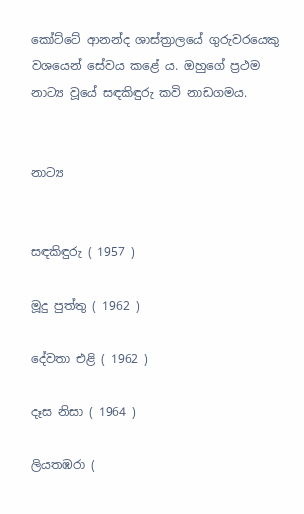කෝට්ටේ ආනන්ද ශාස්ත්‍රාලයේ ගුරුවරයෙකු වශයෙන් සේවය කළේ ය. ඔහුගේ ප්‍රථම නාට්‍ය වූයේ සඳකිඳුරු කවි නාඩගමය.


නාට්‍ය


සඳකිඳුරු ( 1957 )

මූදු පුත්තු ( 1962 )

දේවතා එළි ( 1962 )

දෑස නිසා ( 1964 )

ලියතඹරා (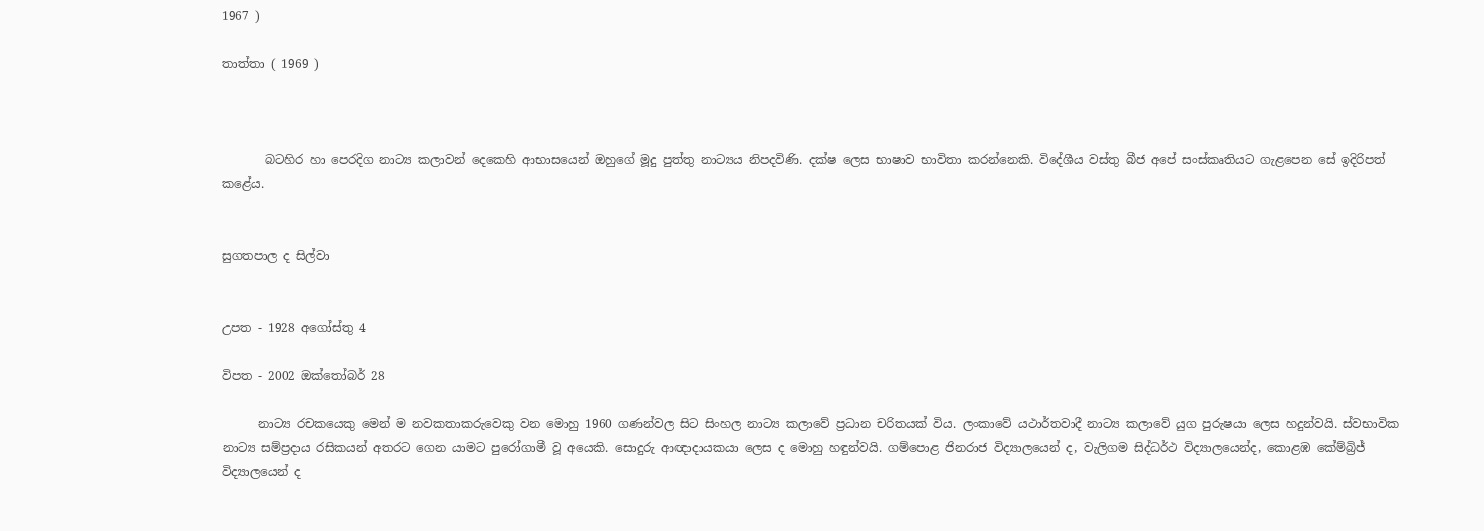1967 )

තාත්තා ( 1969 )



       බටහිර හා පෙරදිග නාට්‍ය කලාවන් දෙකෙහි ආභාසයෙන් ඔහුගේ මූදු පුත්තු නාට්‍යය නිපදවිණි. දක්ෂ ලෙස භාෂාව භාවිතා කරන්නෙකි. විදේශීය වස්තු බීජ අපේ සංස්කෘතියට ගැළපෙන සේ ඉදිරිපත් කළේය.


සුගතපාල ද සිල්වා


උපත - 1928 අගෝස්තු 4

විපත - 2002 ඔක්තෝබර් 28

      නාට්‍ය රචකයෙකු මෙන් ම නවකතාකරුවෙකු වන මොහු 1960 ගණන්වල සිට සිංහල නාට්‍ය කලාවේ ප්‍රධාන චරිතයක් විය. ලංකාවේ යථාර්තවාදී නාට්‍ය කලාවේ යුග පුරුෂයා ලෙස හදුන්වයි. ස්වභාවික නාට්‍ය සම්ප්‍රදාය රසිකයන් අතරට ගෙන යාමට පුරෝගාමී වූ අයෙකි. සොදුරු ආඥාදායකයා ලෙස ද මොහු හඳුන්වයි. ගම්පොළ ජිනරාජ විද්‍යාල‍යෙන් ද, වැලිගම සිද්ධර්ථ විද්‍යාලයෙන්ද, කොළඹ කේම්බ්‍රිජ් විද්‍යාලයෙන් ද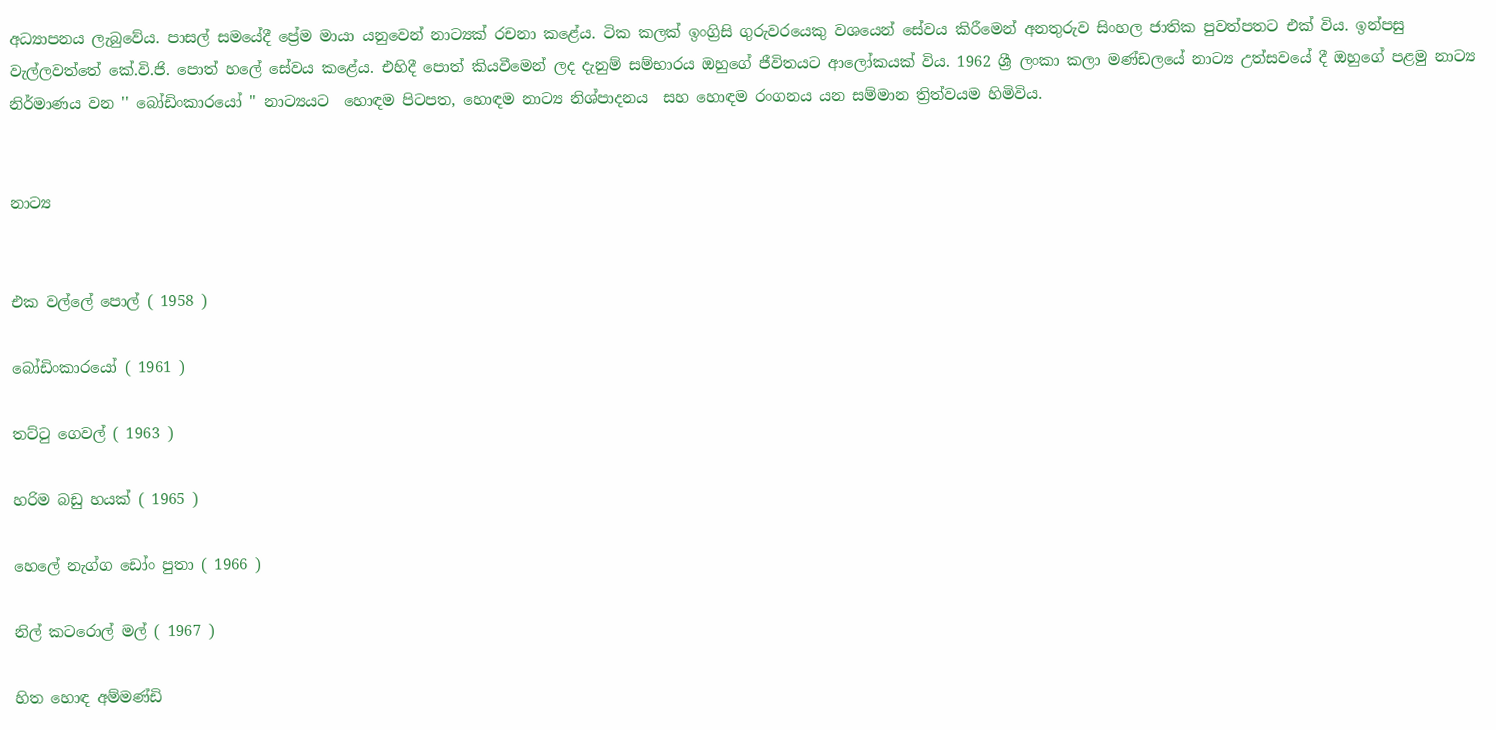අධ්‍යාපනය ලැබුවේය. පාසල් සමයේදී ප්‍රේම මායා යනුවෙන් නාට්‍යක් රචනා කළේය. ටික කලක් ඉංග්‍රිසි ගුරුවරයෙකු වශයෙන් සේවය කිරීමෙන් අනතුරුව සිංහල ජාතික පුවත්පතට එක් විය. ඉන්පසු වැල්ලවත්තේ කේ.වි.ජි. පොත් හලේ සේවය කළේය. එහිදී පොත් කියවීමෙන් ලද දැනුම් සම්භාරය ඔහුගේ ජීවිතයට ආලෝකයක් විය. 1962 ශ්‍රී ලංකා කලා මණ්ඩලයේ නාට්‍ය උත්සවයේ දී ඔහුගේ පළමු නාට්‍ය නිර්මාණය වන '' බෝඩිංකාරයෝ '' නාට්‍යයට  හොඳම පිටපත, හොඳම නාට්‍ය නිශ්පාදනය  සහ හොඳම රංගනය යන සම්මාන ත්‍රිත්වයම හිමිවිය.


නාට්‍ය


එක වල්ලේ පොල් ( 1958 )

බෝඩිංකාරයෝ ( 1961 )

තට්ටු ගෙවල් ( 1963 )

හරිම බඩු හයක් ( 1965 )

හෙලේ නැග්ග ඩෝං පුතා ( 1966 )

නිල් කටරොල් මල් ( 1967 )

හිත හොඳ අම්මණ්ඩි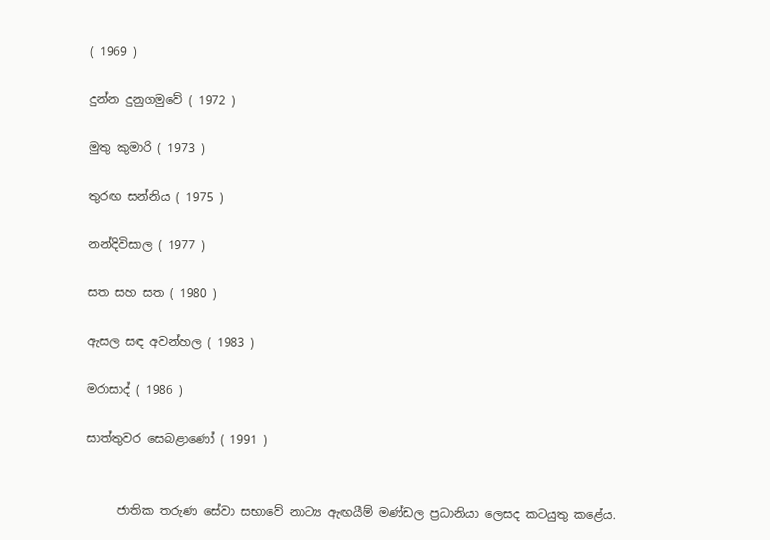( 1969 )

දුන්න දුනුගමුවේ ( 1972 )

මුතු කුමාරි ( 1973 )

තුරඟ සන්නිය ( 1975 )

නන්දිවිසාල ( 1977 )

සත සහ සත ( 1980 )

ඇසල සඳ අවන්හල ( 1983 )

මරාසාද් ( 1986 )

සාත්තුවර සෙබළාණෝ ( 1991 )


     ජාතික තරුණ සේවා සභාවේ නාට්‍ය ඇඟයීම් මණ්ඩල ප්‍රධානියා ලෙසද කටයුතු කළේය.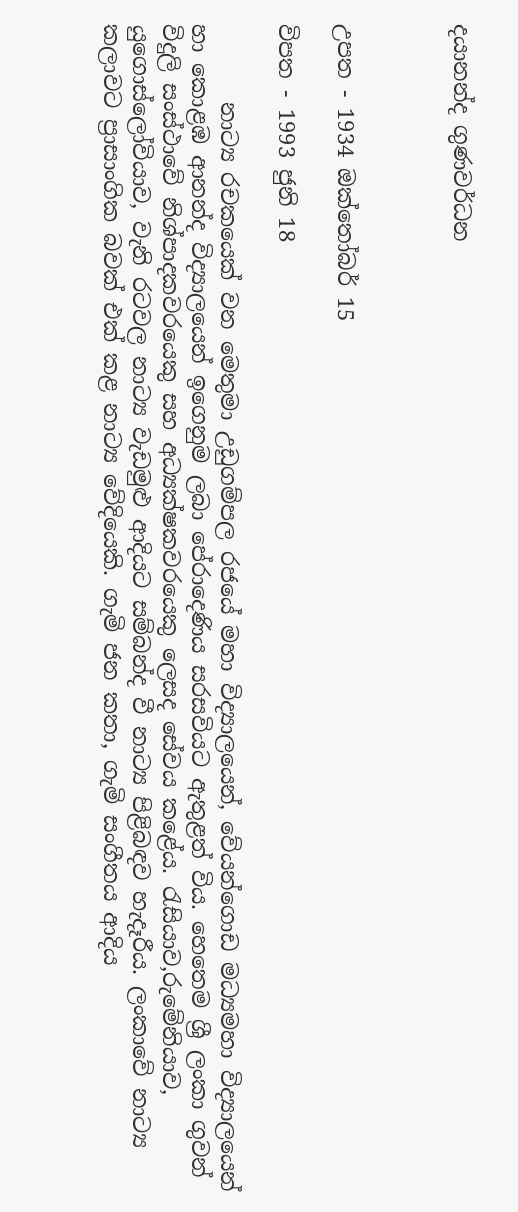දයානන්ද ගුණවර්ධන



උපත - 1934 ඔක්තෝබර් 15

විපත - 1993 ජුනි 18

       නාට්‍ය රචකයෙක් වන මෙතුමා උඩුගම්පල රජයේ මහා විද්‍යාලයෙන්, වේයන්ගොඩ මධ්‍යමහා විද්‍යාලයෙන් හා කොළඹ ආනන්ද විද්‍යාලයෙන් ඉගෙනුම ලබා පේරාදෙණිය සරසවියට ඇතුළත් විය. හෙතෙම ශ්‍රී ලංකා ගුවන් විදුලි සංස්ථාවේ නිශ්පාදකවරයෙකු සහ අධ්‍යක්ෂකවරයෙකු ලෙසද සේවය කළේය. රැසියාව,රුමේනියාව, යුගොස්ලෝවියාව, වැනි රටවල නාට්‍ය වැඩමුළු ආදියට සම්බන්ද වී නාට්‍ය පිළිබඳව හැදෑරීය. ලංකාවේ නාට්‍ය කලාවට ප්‍රාසාංගික බවක් එක් කළ නාට්‍ය වේදියෙකි. ගැමි ජන කතා, ගැමි සංගීතය ආදිය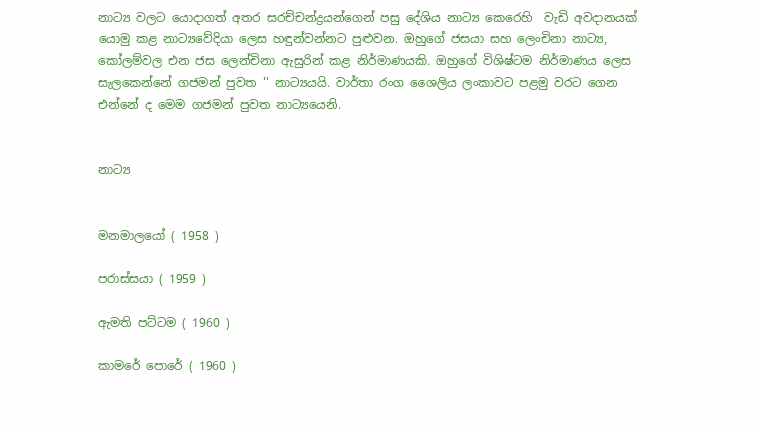නාට්‍ය වලට යොදාගත් අතර සරච්චන්ද්‍රයන්ගෙන් පසු දේශිය නාට්‍ය කෙරෙහි  වැඩි අවදානයක් යොමු කළ නාට්‍යවේදියා ලෙස හඳුන්වන්නට පුළුවන. ඔහුගේ ජසයා සහ ලෙංචිනා නාට්‍ය, කෝලම්වල එන ජස ලෙන්චිනා ඇසුරින් කළ නිර්මාණයකි. ඔහුගේ විශිෂ්ටම නිර්මාණය ලෙස සැලකෙන්නේ ගජමන් පුවත '' නාට්‍යයයි. වාර්තා රංග ශෛලිය ලංකාවට පළමු වරට ගෙන එන්නේ ද මෙම ගජමන් පුවත නාට්‍යයෙනි.


නාට්‍ය


මනමාලයෝ ( 1958 )

පරාස්සයා ( 1959 )

ඇමති පට්ටම ( 1960 )

කාමරේ පොරේ ( 1960 )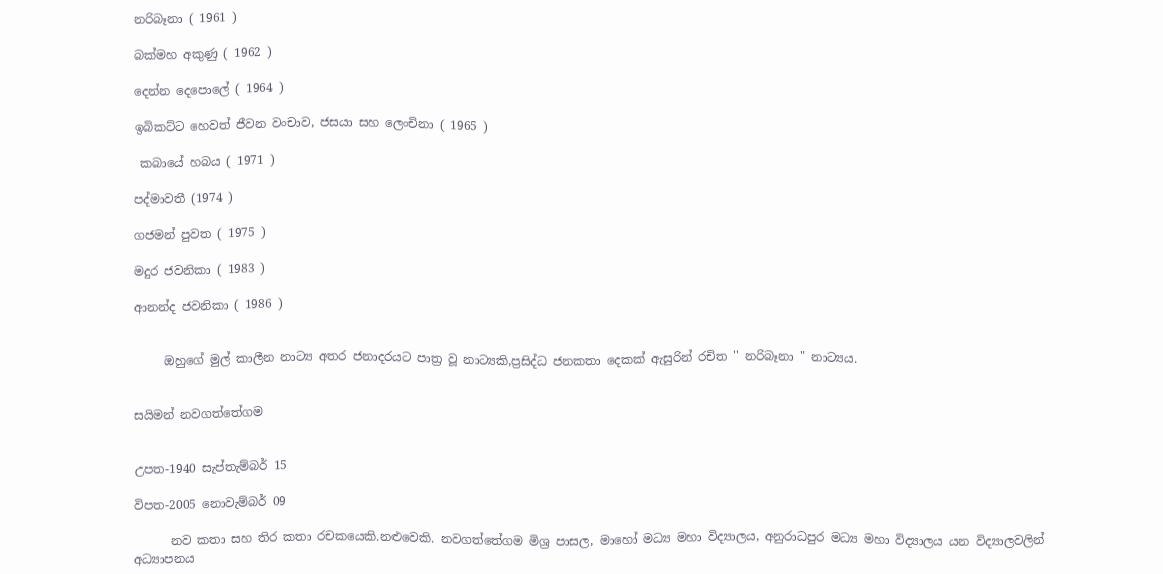නරිබෑනා ( 1961 )

බක්මහ අකුණු ( 1962 )

දෙන්න දෙපොලේ ( 1964 )

ඉබිකට්ට හෙවත් ජීවන වංචාව, ජසයා සහ ලෙංචිනා ( 1965 )

 කබායේ හබය ( 1971 )

පද්මාවතී (1974 )

ගජමන් පුවත ( 1975 )

මදුර ජවනිකා ( 1983 )

ආනන්ද ජවනිකා ( 1986 )


     ඔහුගේ මුල් කාලීන නාට්‍ය අතර ජනාදරයට පාත්‍ර වූ නාට්‍යකි,ප්‍රසිද්ධ ජනකතා දෙකක් ඇසුරින් රචිත '' නරිබෑනා " නාට්‍යය.


සයිමන් නවගත්තේගම


උපත-1940 සැප්තැම්බර් 15

විපත-2005 නොවැම්බර් 09

      නව කතා සහ තිර කතා රචකයෙකි.නළුවෙකි. නවගත්තේගම මිශ්‍ර පාසල, මාහෝ මධ්‍ය මහා විද්‍යාලය, අනුරාධපුර මධ්‍ය මහා විද්‍යාලය යන විද්‍යාලවලින් අධ්‍යාපනය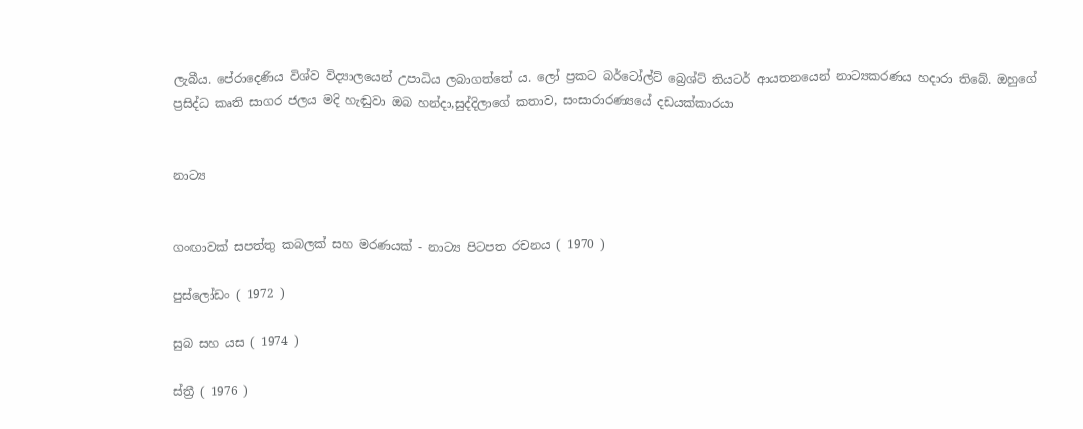ලැබීය. පේරාදෙණිය විශ්ව විද්‍යාලයෙන් උපාධිය ලබාගත්තේ ය. ලෝ ප්‍රකට බර්ටෝල්ට් බ්‍රෙශ්ට් තියටර් ආයතනයෙන් නාට්‍යකරණය හදාරා තිබේ. ඔහුගේ ප්‍රසිද්ධ කෘති සාගර ජලය මදි හැඬුවා ඔබ හන්දා,සුද්දිලාගේ කතාව, සංසාරාරණ්‍යයේ දඩයක්කාරයා


නාට්‍ය


ගංඟාවක් සපත්තු කබලක් සහ මරණයක් - නාට්‍ය පිටපත රචනය ( 1970 )

පුස්ලෝඩං ( 1972 )

සුබ සහ යස ( 1974 )

ස්ත්‍රී ( 1976 )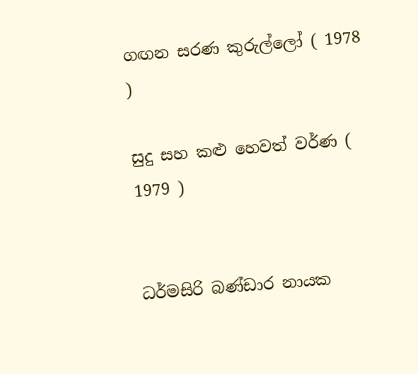ගඟන සරණ කුරුල්ලෝ ( 1978 )

සුදු සහ කළු හෙවත් වර්ණ ( 1979 )


ධර්මසිරි බණ්ඩාර නායක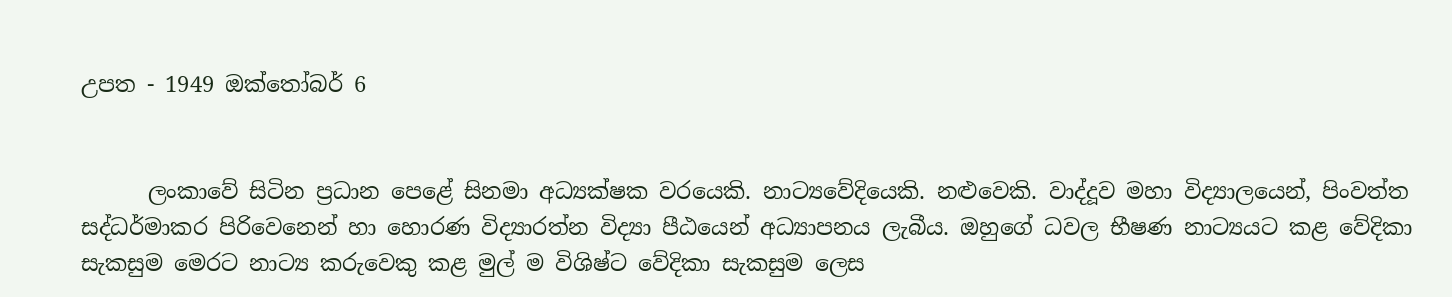උපත - 1949 ඔක්තෝබර් 6


      ලංකාවේ සිටින ප්‍රධාන පෙළේ සිනමා අධ්‍යක්ෂක වරයෙකි. නාට්‍යවේදියෙකි. නළුවෙකි. වාද්දූව මහා විද්‍යාලයෙන්, පිංවත්ත සද්ධර්මාකර පිරිවෙනෙන් හා හොරණ විද්‍යාරත්න විද්‍යා පීඨයෙන් අධ්‍යාපනය ලැබීය. ඔහුගේ ධවල භීෂණ නාට්‍යයට කළ වේදිකා සැකසුම මෙරට නාට්‍ය කරුවෙකු කළ මුල් ම විශිෂ්ට වේදිකා සැකසුම ලෙස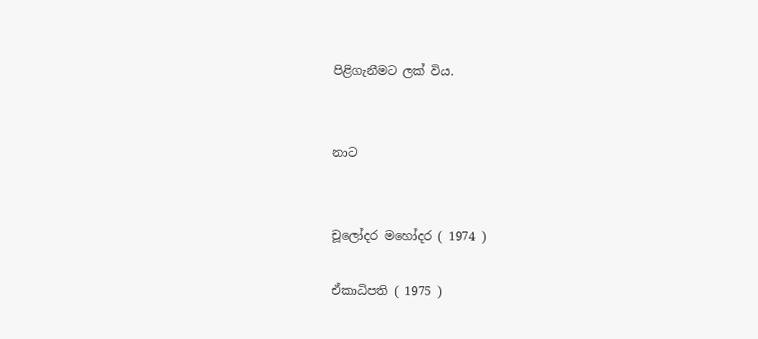පිළිගැනීමට ලක් විය.


නාට


චූලෝදර මහෝදර ( 1974 )

ඒකාධිපති ( 1975 )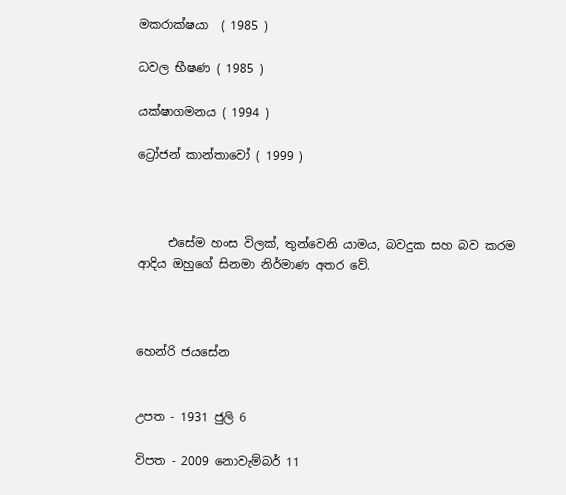මකරාක්ෂයා  ( 1985 )

ධවල භීෂණ ( 1985 )

යක්ෂාගමනය ( 1994 )

ට්‍රෝජන් කාන්තාවෝ ( 1999 )



     එසේම හංස විලක්, තුන්වෙනි යාමය, බවදුක සහ බව කරම ආදිය ඔහුගේ සිනමා නිර්මාණ අතර වේ.



හෙන්රි ජයසේන


උපත - 1931 ජුලි 6

විපත - 2009 නොවැම්බර් 11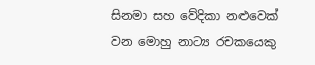සිනමා සහ වේදිකා නළුවෙක් වන මොහු නාට්‍ය රචකයෙකු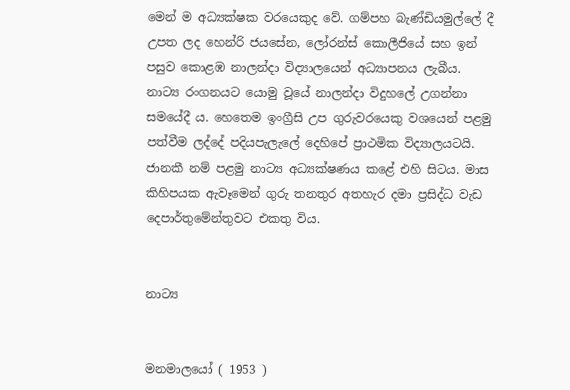මෙන් ම අධ්‍යක්ෂක වරයෙකුද වේ. ගම්පහ බැණ්ඩියමුල්ලේ දී උපත ලද හෙන්රි ජයසේන, ලෝරන්ස් කොලීජියේ සහ ඉන් පසුව කොළඹ නාලන්දා විද්‍යාලයෙන් අධ්‍යාපනය ලැබීය. නාට්‍ය රංගනයට යොමු වූයේ නාලන්දා විදුහලේ උගන්නා සමයේදී ය. හෙතෙම ඉංග්‍රීසි උප ගුරුවරයෙකු වශයෙන් පළමු පත්වීම ලද්දේ පදියපැලැලේ දෙහිපේ ප්‍රාථමික විද්‍යාලයටයි. ජානකී නම් පළමු නාට්‍ය අධ්‍යක්ෂණය කළේ එහි සිටය. මාස කිහිපයක ඇවෑමෙන් ගුරු තනතුර අතහැර දමා ප්‍රසිද්ධ වැඩ දෙපාර්තුමේන්තුවට එකතු විය.


නාට්‍ය


මනමාලයෝ ( 1953 )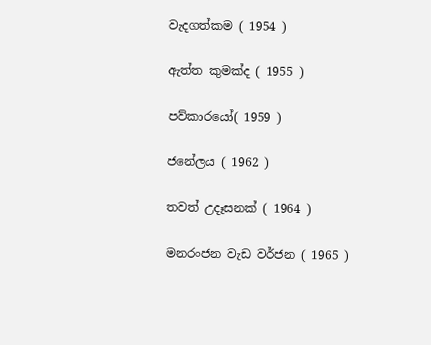වැදගත්කම ( 1954 )

ඇත්ත කුමක්ද ( 1955 )

පව්කාරයෝ( 1959 )

ජනේලය ( 1962 )

තවත් උදෑසනක් ( 1964 )

මනරංජන වැඩ වර්ජන ( 1965 )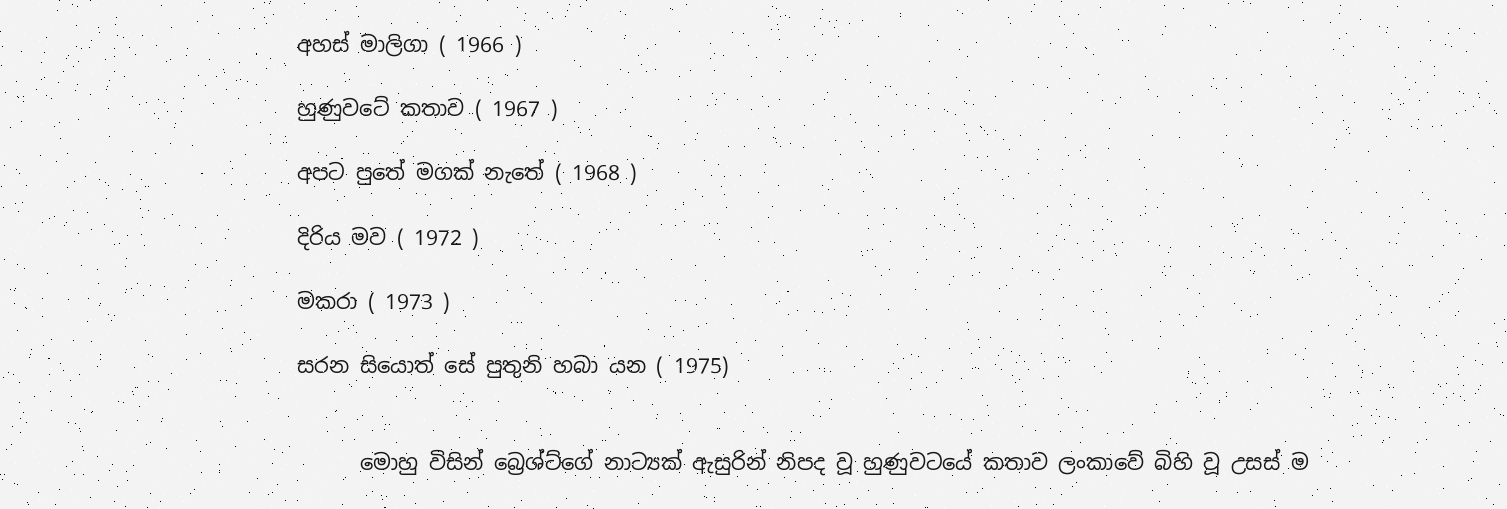අහස් මාලිගා ( 1966 )

හුණුවටේ කතාව ( 1967 )

අපට පුතේ මගක් නැතේ ( 1968 )

දිරිය මව ( 1972 )

මකරා ( 1973 )

සරන සියොත් සේ පුතුනි හබා යන ( 1975)


      මොහු විසින් බ්‍රෙශ්ට්ගේ නාට්‍යක් ඇසුරින් නිපද වූ හුණුවටයේ කතාව ලංකාවේ බිහි වූ උසස් ම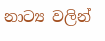නාට්‍ය වලින්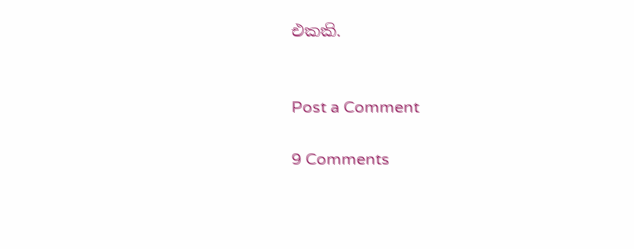එකකි.


Post a Comment

9 Comments